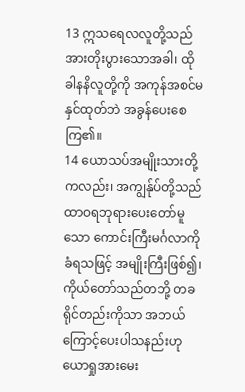13 ဣသရေလလူတို့သည် အားတိုးပွားသောအခါ၊ ထိုခါနနိလူတို့ကို အကုန်အစင်မနှင်ထုတ်ဘဲ အခွန်ပေးစေကြ၏။
14 ယောသပ်အမျိုးသားတို့ကလည်း၊ အကျွန်ုပ်တို့သည် ထာဝရဘုရားပေးတော်မူသော ကောင်းကြီးမင်္ဂလာကိုခံရသဖြင့် အမျိုးကြီးဖြစ်၍၊ ကိုယ်တော်သည်တဘို့ တခရိုင်တည်းကိုသာ အဘယ်ကြောင့်ပေးပါသနည်းဟု ယောရှုအားမေး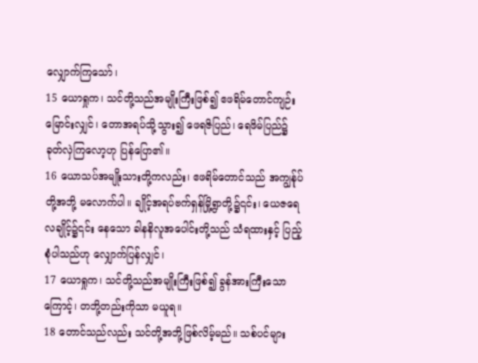လျှောက်ကြသော်၊
15 ယောရှုက၊ သင်တို့သည်အမျိုးကြီးဖြစ်၍ ဧဖရိမ်တောင်ကျဉ်းမြောင်းလျှင်၊ တောအရပ်သို့သွား၍ ဖေရဇိပြည်၊ ရေဖိမ်ပြည်၌ ခုတ်လှဲကြလော့ဟု ပြန်ပြော၏။
16 ယောသပ်အမျိုးသားတို့ကလည်း၊ ဧဖရိမ်တောင်သည် အကျွန်ုပ်တို့အဘို့ မလောက်ပါ။ ချိုင့်အရပ်ဗက်ရှန်မြို့ရွာတို့၌၎င်း၊ ယေဇရေလချိုင့်၌၎င်း နေသော ခါနနိလူအပေါင်းတို့သည် သံရထားနှင့် ပြည့်စုံပါသည်ဟု လျှောက်ပြန်လျှင်၊
17 ယောရှုက၊ သင်တို့သည်အမျိုးကြီးဖြစ်၍ ခွန်အားကြီးသောကြောင့်၊ တဘို့တည်းကိုသာ မယူရ။
18 တောင်သည်လည်း သင်တို့အဘို့ဖြစ်လိမ့်မည်။ သစ်ပင်များ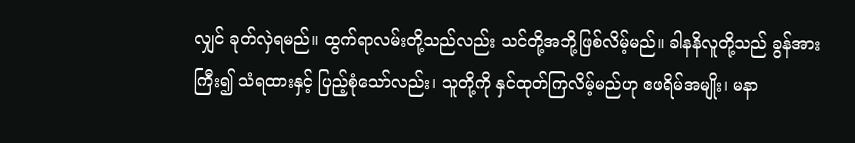လျှင် ခုတ်လှဲရမည်။ ထွက်ရာလမ်းတို့သည်လည်း သင်တို့အဘို့ဖြစ်လိမ့်မည်။ ခါနနိလူတို့သည် ခွန်အားကြီး၍ သံရထားနှင့် ပြည့်စုံသော်လည်း၊ သူတို့ကို နှင်ထုတ်ကြလိမ့်မည်ဟု ဧဖရိမ်အမျိုး၊ မနာ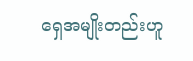ရှေအမျိုးတည်းဟူ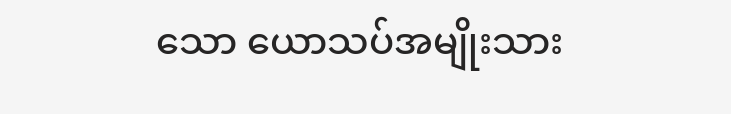သော ယောသပ်အမျိုးသား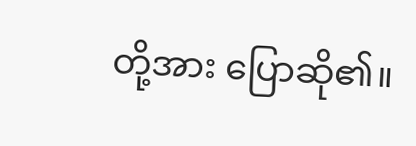တို့အား ပြောဆို၏။